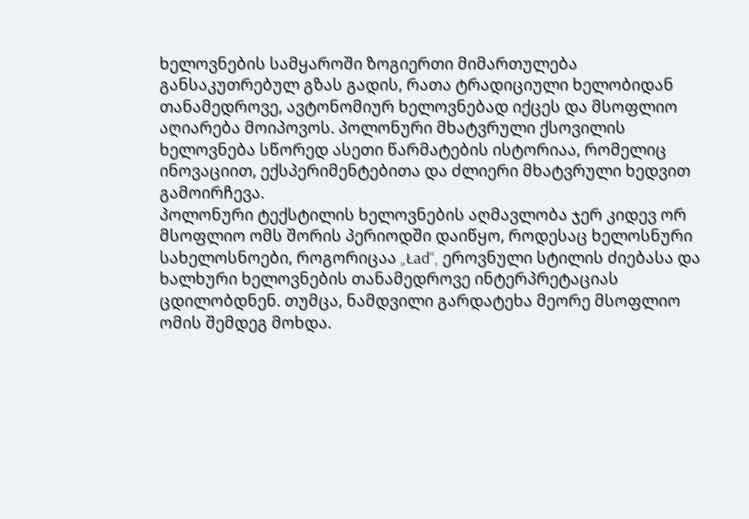ხელოვნების სამყაროში ზოგიერთი მიმართულება განსაკუთრებულ გზას გადის, რათა ტრადიციული ხელობიდან თანამედროვე, ავტონომიურ ხელოვნებად იქცეს და მსოფლიო აღიარება მოიპოვოს. პოლონური მხატვრული ქსოვილის ხელოვნება სწორედ ასეთი წარმატების ისტორიაა, რომელიც ინოვაციით, ექსპერიმენტებითა და ძლიერი მხატვრული ხედვით გამოირჩევა.
პოლონური ტექსტილის ხელოვნების აღმავლობა ჯერ კიდევ ორ მსოფლიო ომს შორის პერიოდში დაიწყო, როდესაც ხელოსნური სახელოსნოები, როგორიცაა „Ład“, ეროვნული სტილის ძიებასა და ხალხური ხელოვნების თანამედროვე ინტერპრეტაციას ცდილობდნენ. თუმცა, ნამდვილი გარდატეხა მეორე მსოფლიო ომის შემდეგ მოხდა.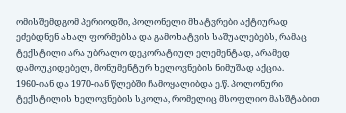ომისშემდგომ პერიოდში, პოლონელი მხატვრები აქტიურად ეძებდნენ ახალ ფორმებსა და გამოხატვის საშუალებებს, რამაც ტექსტილი არა უბრალო დეკორატიულ ელემენტად, არამედ დამოუკიდებელ, მონუმენტურ ხელოვნების ნიმუშად აქცია.
1960-იან და 1970-იან წლებში ჩამოყალიბდა ე.წ. პოლონური ტექსტილის ხელოვნების სკოლა, რომელიც მსოფლიო მასშტაბით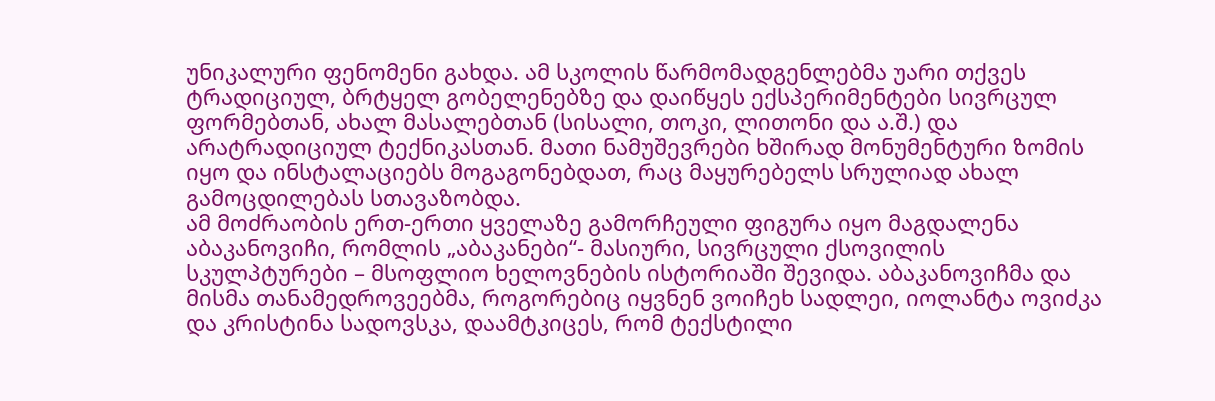უნიკალური ფენომენი გახდა. ამ სკოლის წარმომადგენლებმა უარი თქვეს ტრადიციულ, ბრტყელ გობელენებზე და დაიწყეს ექსპერიმენტები სივრცულ ფორმებთან, ახალ მასალებთან (სისალი, თოკი, ლითონი და ა.შ.) და არატრადიციულ ტექნიკასთან. მათი ნამუშევრები ხშირად მონუმენტური ზომის იყო და ინსტალაციებს მოგაგონებდათ, რაც მაყურებელს სრულიად ახალ გამოცდილებას სთავაზობდა.
ამ მოძრაობის ერთ-ერთი ყველაზე გამორჩეული ფიგურა იყო მაგდალენა აბაკანოვიჩი, რომლის „აბაკანები“- მასიური, სივრცული ქსოვილის სკულპტურები – მსოფლიო ხელოვნების ისტორიაში შევიდა. აბაკანოვიჩმა და მისმა თანამედროვეებმა, როგორებიც იყვნენ ვოიჩეხ სადლეი, იოლანტა ოვიძკა და კრისტინა სადოვსკა, დაამტკიცეს, რომ ტექსტილი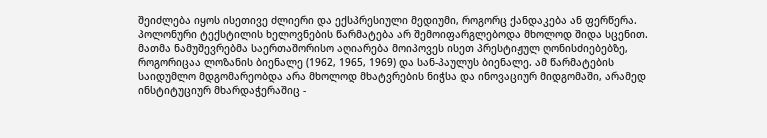შეიძლება იყოს ისეთივე ძლიერი და ექსპრესიული მედიუმი, როგორც ქანდაკება ან ფერწერა.
პოლონური ტექსტილის ხელოვნების წარმატება არ შემოიფარგლებოდა მხოლოდ შიდა სცენით. მათმა ნამუშევრებმა საერთაშორისო აღიარება მოიპოვეს ისეთ პრესტიჟულ ღონისძიებებზე, როგორიცაა ლოზანის ბიენალე (1962, 1965, 1969) და სან-პაულუს ბიენალე. ამ წარმატების საიდუმლო მდგომარეობდა არა მხოლოდ მხატვრების ნიჭსა და ინოვაციურ მიდგომაში, არამედ ინსტიტუციურ მხარდაჭერაშიც -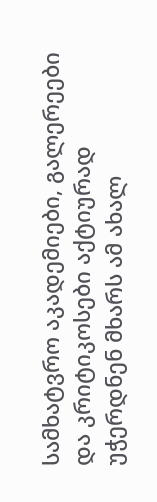სამხატვრო აკადემიები, გალერეები და კრიტიკოსები აქტიურად უჭერდნენ მხარს ამ ახალ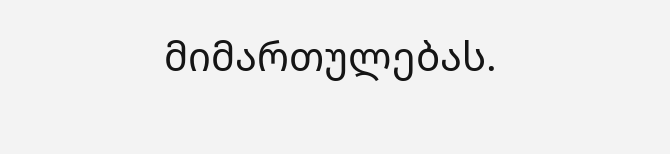მიმართულებას.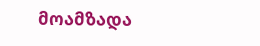მოამზადა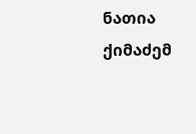ნათია ქიმაძემ